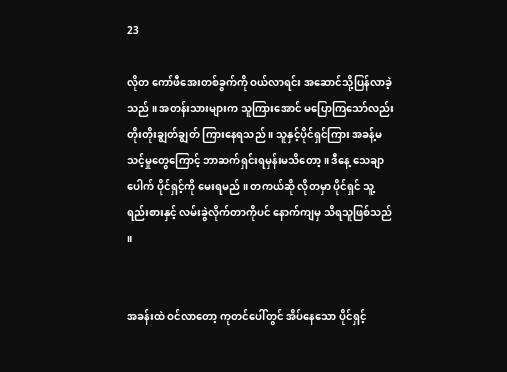23

လိုတ ကော်ဖီအေးတစ်ခွက်ကို ဝယ်လာရင်း အဆောင်သို့ပြန်လာခဲ့သည် ။ အတန်းသားများက သူကြားအောင် မပြောကြသော်လည်း တိုးတိုးချွတ်ချွတ် ကြားနေရသည် ။ သူနှင့်ပိုင်ရှင်ကြား အခန့်မသင့်မှုတွေကြောင့် ဘာဆက်ရှင်းရမှန်းမသိတော့ ။ ဒီနေ့ သေချာပေါက် ပိုင်ရှင့်ကို မေးရမည် ။ တကယ်ဆို လိုတမှာ ပိုင်ရှင် သူ့ရည်းစားနှင့် လမ်းခွဲလိုက်တာကိုပင် နောက်ကျမှ သိရသူဖြစ်သည် ။


အခန်းထဲ ဝင်လာတော့ ကုတင်ပေါ်တွင် အိပ်နေသော ပိုင်ရှင့်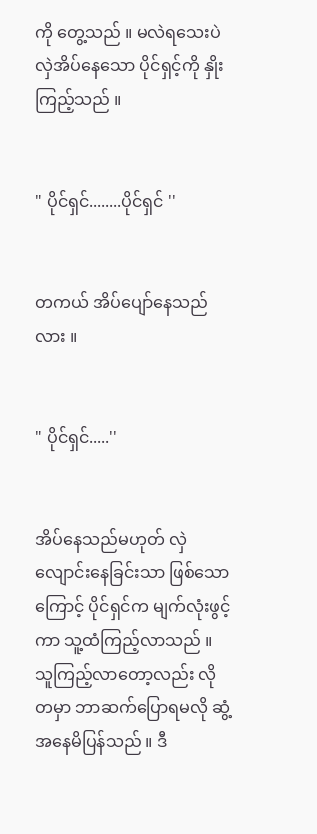ကို တွေ့သည် ။ မလဲရသေးပဲ လှဲအိပ်နေသော ပိုင်ရှင့်ကို နှိုးကြည့်သည် ။


" ပိုင်ရှင်........ပိုင်ရှင် ''


တကယ် အိပ်ပျော်နေသည်လား ။


" ပိုင်ရှင်.....''


အိပ်နေသည်မဟုတ် လှဲလျောင်းနေခြင်းသာ ဖြစ်သောကြောင့် ပိုင်ရှင်က မျက်လုံးဖွင့်ကာ သူ့ထံကြည့်လာသည် ။ သူကြည့်လာတော့လည်း လိုတမှာ ဘာဆက်ပြောရမလို ဆွံ့အနေမိပြန်သည် ။ ဒီ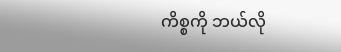ကိစ္စကို ဘယ်လို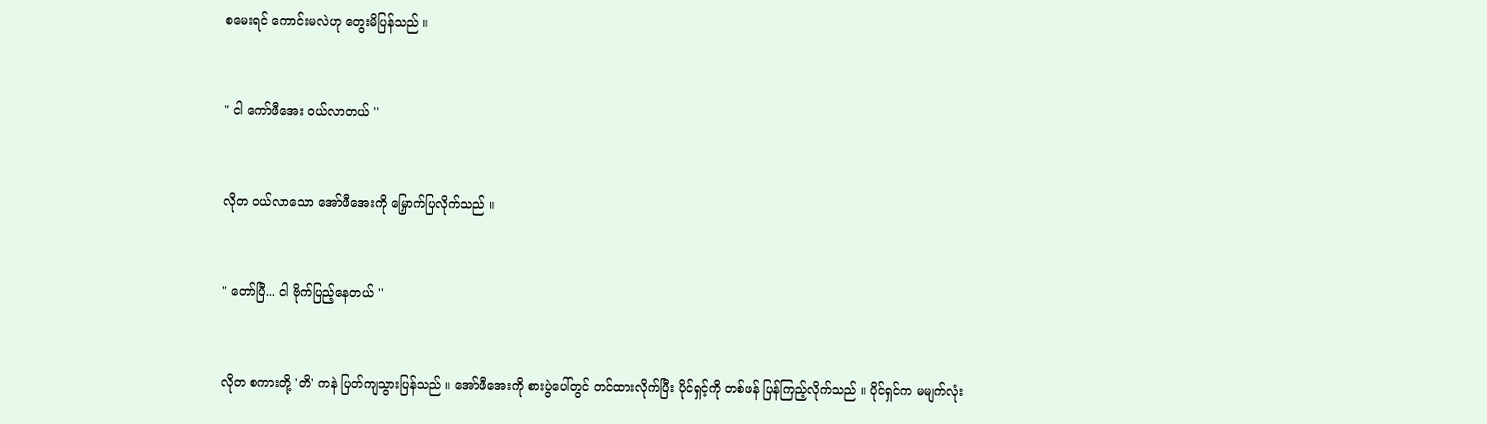စမေးရင် ကောင်းမလဲဟု တွေးမိပြန်သည် ။


" ငါ ကော်ဖီအေး ဝယ်လာတယ် ''


လိုတ ဝယ်လာသော အော်ဖီအေးကို မြှောက်ပြလိုက်သည် ။


" တော်ပြီ... ငါ ဗိုက်ပြည့်နေတယ် ''


လိုတ စကားတို့ 'တိ' ကနဲ ပြတ်ကျသွားပြန်သည် ။ အော်ဖီအေးကို စားပွဲပေါ်တွင် တင်ထားလိုက်ပြီး ပိုင်ရှင့်ကို တစ်ဖန် ပြန်ကြည့်လိုက်သည် ။ ပိုင်ရှင်က မမျက်လုံး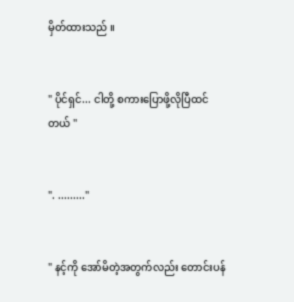မှိတ်ထားသည် ။


" ပိုင်ရှင်... ငါတို့ စကားပြောဖို့လိုပြီထင်တယ် ''


". .........''


" နင့်ကို အော်မိတဲ့အတွက်လည်း တောင်းပန်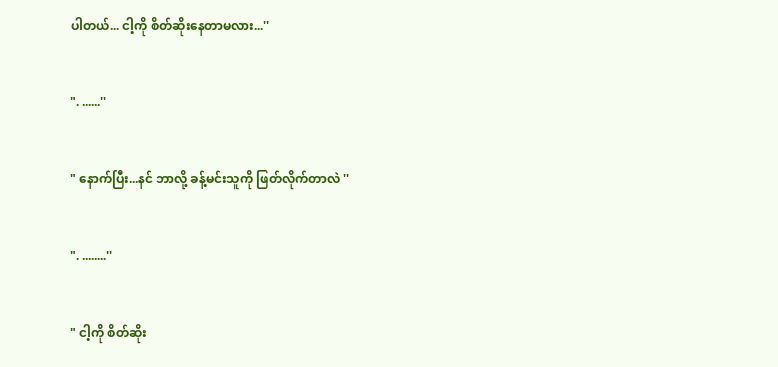ပါတယ်... ငါ့ကို စိတ်ဆိုးနေတာမလား...''


". ......''


" နောက်ပြီး...နင် ဘာလို့ ခန့်မင်းသူကို ဖြတ်လိုက်တာလဲ ''


". ........''


" ငါ့ကို စိတ်ဆိုး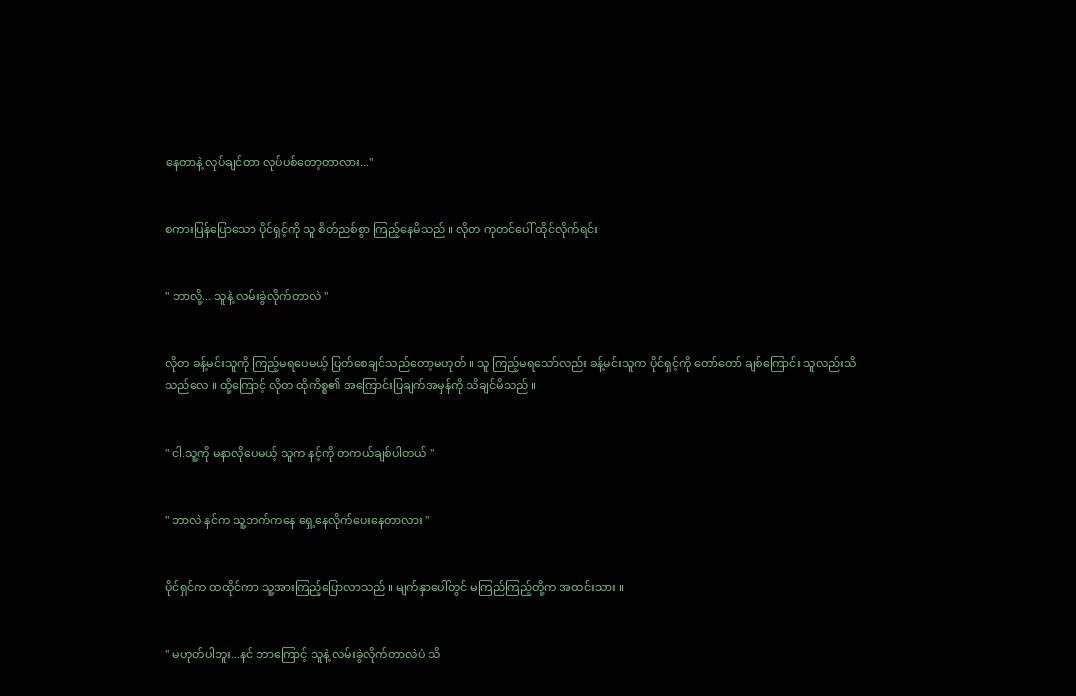နေတာနဲ့ လုပ်ချင်တာ လုပ်ပစ်တော့တာလား...''


စကားပြန်ပြောသော ပိုင်ရှင့်ကို သူ စိတ်ညစ်စွာ ကြည့်နေမိသည် ။ လိုတ ကုတင်ပေါ် ထိုင်လိုက်ရင်း


" ဘာလို့... သူနဲ့ လမ်းခွဲလိုက်တာလဲ ''


လိုတ ခန့်မင်းသူကို ကြည့်မရပေမယ့် ပြတ်စေချင်သည်တော့မဟုတ် ။ သူ ကြည့်မရသော်လည်း ခန့်မင်းသူက ပိုင်ရှင့်ကို တော်တော် ချစ်ကြောင်း သူလည်းသိသည်လေ ။ ထို့ကြောင့် လိုတ ထိုကိစ္စ၏ အကြောင်းပြချက်အမှန်ကို သိချင်မိသည် ။


" ငါ.သူ့ကို မနာလိုပေမယ့် သူက နင့်ကို တကယ်ချစ်ပါတယ် ''


" ဘာလဲ နင်က သူ့ဘက်ကနေ ရှေ့နေလိုက်ပေးနေတာလား ''


ပိုင်ရှင်က ထထိုင်ကာ သူ့အားကြည့်ပြောလာသည် ။ မျက်နှာပေါ်တွင် မကြည်ကြည့်တို့က အထင်းသား ။


" မဟုတ်ပါဘူး...နင် ဘာကြောင့် သူနဲ့ လမ်းခွဲလိုက်တာလဲပဲ သိ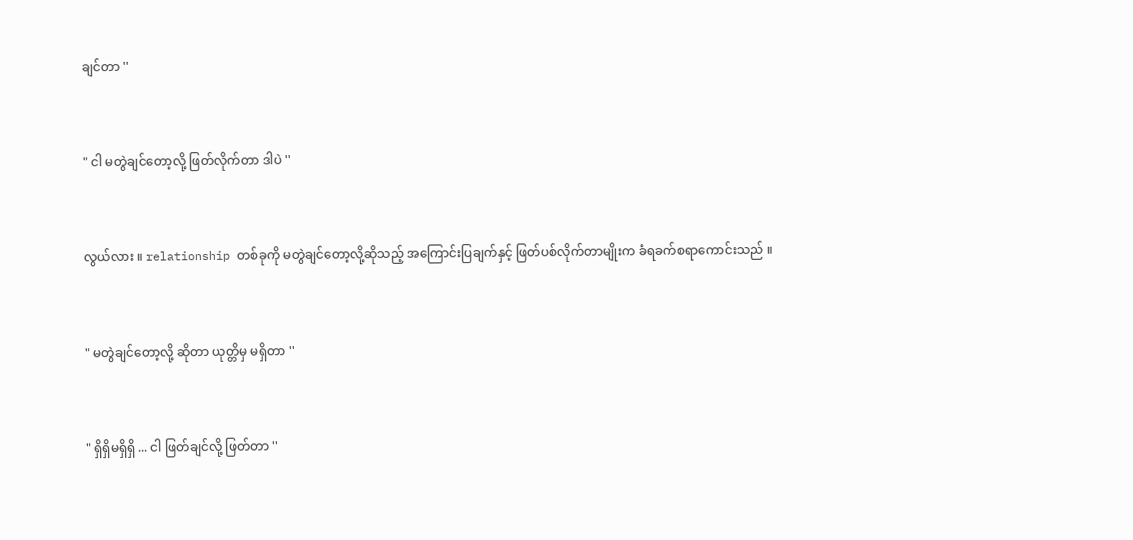ချင်တာ ''


" ငါ မတွဲချင်တော့လို့ ဖြတ်လိုက်တာ ဒါပဲ ''


လွယ်လား ။ relationship တစ်ခုကို မတွဲချင်တော့လို့ဆိုသည့် အကြောင်းပြချက်နှင့် ဖြတ်ပစ်လိုက်တာမျိုးက ခံရခက်စရာကောင်းသည် ။


" မတွဲချင်တော့လို့ ဆိုတာ ယုတ္တိမှ မရှိတာ ''


" ရှိရှိမရှိရှိ ... ငါ ဖြတ်ချင်လို့ ဖြတ်တာ ''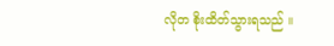လိုတ စိုးထိတ်သွားရသည် ။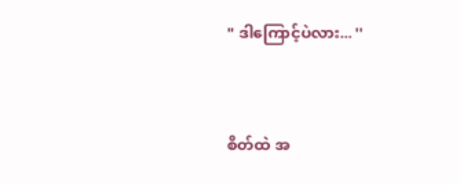" ဒါကြောင့်ပဲလား... ''


စိတ်ထဲ အ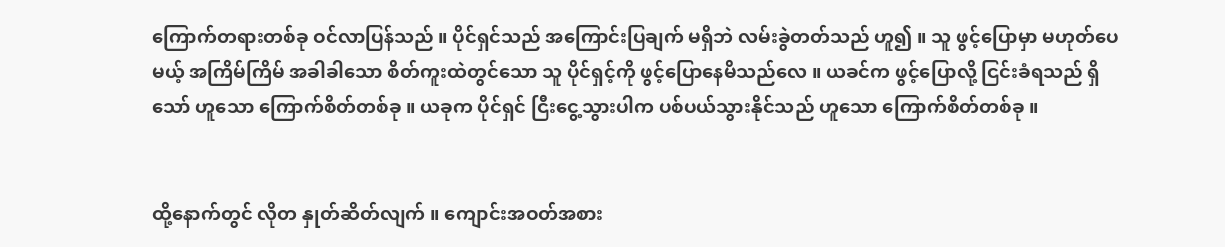ကြောက်တရားတစ်ခု ဝင်လာပြန်သည် ။ ပိုင်ရှင်သည် အကြောင်းပြချက် မရှိဘဲ လမ်းခွဲတတ်သည် ဟူ၍ ။ သူ ဖွင့်ပြောမှာ မဟုတ်ပေမယ့် အကြိမ်ကြိမ် အခါခါသော စိတ်ကူးထဲတွင်သော သူ ပိုင်ရှင့်ကို ဖွင့်ပြောနေမိသည်လေ ။ ယခင်က ဖွင့်ပြောလို့ ငြင်းခံရသည် ရှိသော် ဟူသော ကြောက်စိတ်တစ်ခု ။ ယခုက ပိုင်ရှင် ငြီးငွေ့သွားပါက ပစ်ပယ်သွားနိုင်သည် ဟူသော ကြောက်စိတ်တစ်ခု ။


ထို့နောက်တွင် လိုတ နှုတ်ဆိတ်လျက် ။ ကျောင်းအဝတ်အစား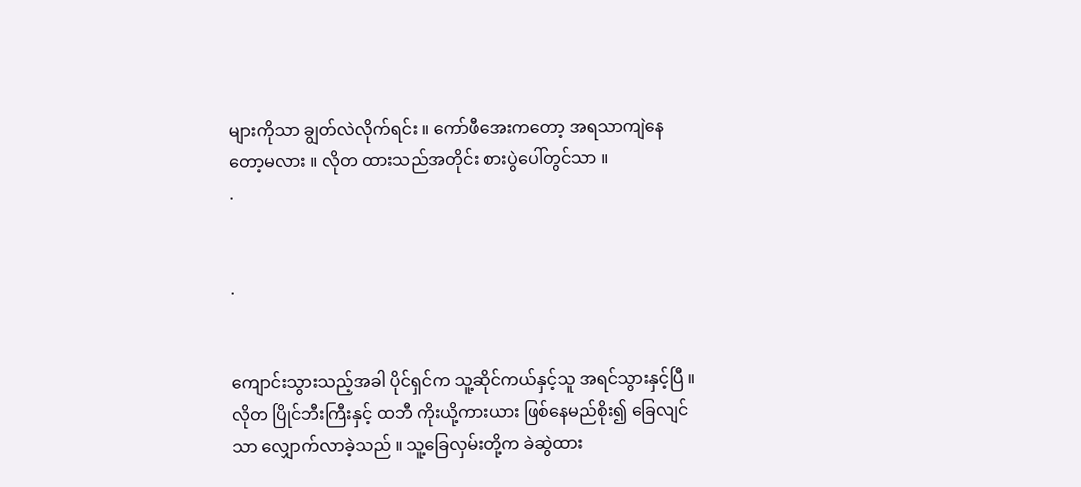များကိုသာ ချွတ်လဲလိုက်ရင်း ။ ကော်ဖီအေးကတော့ အရသာကျဲနေတော့မလား ။ လိုတ ထားသည်အတိုင်း စားပွဲပေါ်တွင်သာ ။
.


.


ကျောင်းသွားသည့်အခါ ပိုင်ရှင်က သူ့ဆိုင်ကယ်နှင့်သူ အရင်သွားနှင့်ပြီ ။ လိုတ ပြိုင်ဘီးကြီးနှင့် ထဘီ ကိုးယို့ကားယား ဖြစ်နေမည်စိုး၍ ခြေလျင်သာ လျှောက်လာခဲ့သည် ။ သူ့ခြေလှမ်းတို့က ခဲဆွဲထား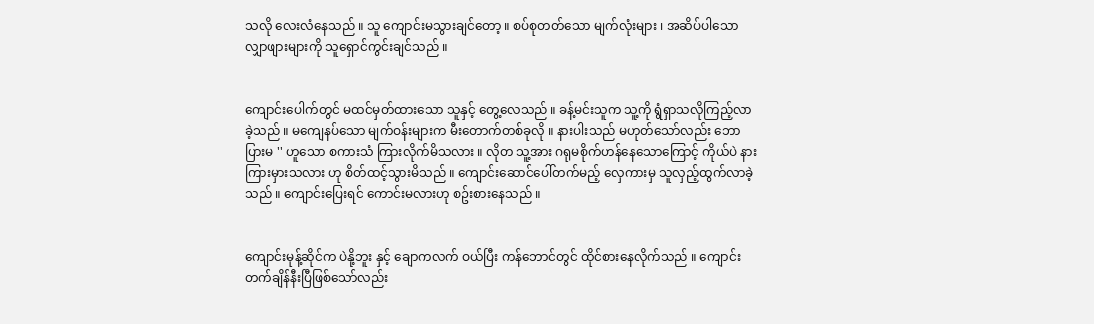သလို လေးလံနေသည် ။ သူ ကျောင်းမသွားချင်တော့ ။ စပ်စုတတ်သော မျက်လုံးများ ၊ အဆိပ်ပါသော လျှာဖျားများကို သူရှောင်ကွင်းချင်သည် ။


ကျောင်းပေါက်တွင် မထင်မှတ်ထားသော သူနှင့် တွေ့လေသည် ။ ခန့်မင်းသူက သူ့ကို ရွံရှာသလိုကြည့်လာခဲ့သည် ။ မကျေနပ်သော မျက်ဝန်းများက မီးတောက်တစ်ခုလို ။ နားပါးသည် မဟုတ်သော်လည်း ဘောပြားမ '' ဟူသော စကားသံ ကြားလိုက်မိသလား ။ လိုတ သူ့အား ဂရုမစိုက်ဟန်နေသောကြောင့် ကိုယ်ပဲ နားကြားမှားသလား ဟု စိတ်ထင့်သွားမိသည် ။ ကျောင်းဆောင်ပေါ်တက်မည့် လှေကားမှ သူလှည့်ထွက်လာခဲ့သည် ။ ကျောင်းပြေးရင် ကောင်းမလားဟု စဥ်းစားနေသည် ။


ကျောင်းမုန့်ဆိုင်က ပဲနို့ဘူး နှင့် ချောကလက် ဝယ်ပြီး ကန်ဘောင်တွင် ထိုင်စားနေလိုက်သည် ။ ကျောင်းတက်ချိန်နီးပြီဖြစ်သော်လည်း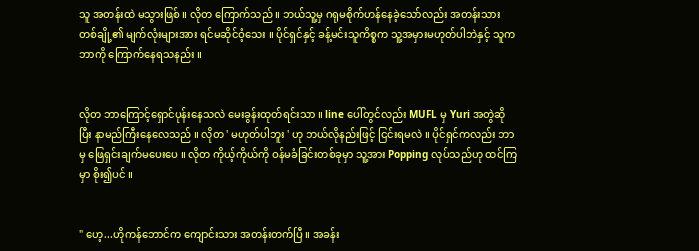သူ အတန်းထဲ မသွားဖြစ် ။ လိုတ ကြောက်သည် ။ ဘယ်သူ့မှ ဂရုမစိုက်ဟန်နေခဲ့သော်လည်း အတန်းသားတစ်ချို့၏ မျက်လုံးများအား ရင်မဆိုင်ဝံ့သေး ။ ပိုင်ရှင်နှင့် ခန့်မင်းသူကိစ္စက သူ့အမှားမဟုတ်ပါဘဲနှင့် သူက ဘာကို ကြောက်နေရသနည်း ။


လိုတ ဘာကြောင့်ရှောင်ပုန်းနေသလဲ မေးခွန်းထုတ်ရင်းသာ ။ line ပေါ်တွင်လည်း MUFL မှ Yuri အတွဲဆိုပြီး နာမည်ကြီးနေလေသည် ။ လိုတ ' မဟုတ်ပါဘူး ' ဟု ဘယ်လိုနည်းဖြင့် ငြင်းရမလဲ ။ ပိုင်ရှင်ကလည်း ဘာမှ ဖြေရှင်းချက်မပေးပေ ။ လိုတ ကိုယ့်ကိုယ်ကို ဝန်မခံခြင်းတစ်ခုမှာ သူ့အား Popping လုပ်သည်ဟု ထင်ကြမှာ စိုး၍ပင် ။


" ဟေ့...ဟိုကန်ဘောင်က ကျောင်းသား အတန်းတက်ပြီ ။ အခန်း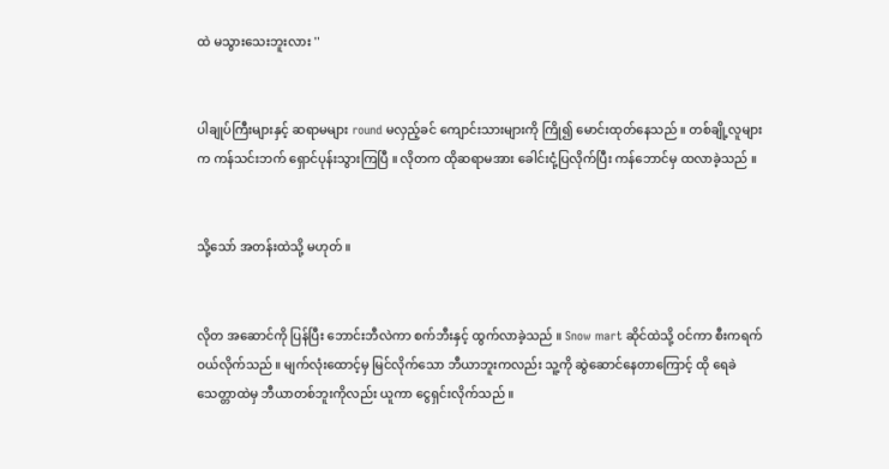ထဲ မသွားသေးဘူးလား ''


ပါချုပ်ကြီးများနှင့် ဆရာမများ round မလှည့်ခင် ကျောင်းသားများကို ကြို၍ မောင်းထုတ်နေသည် ။ တစ်ချို့လူများက ကန်သင်းဘက် ရှောင်ပုန်းသွားကြပြီ ။ လိုတက ထိုဆရာမအား ခေါင်းငုံ့ပြလိုက်ပြီး ကန်ဘောင်မှ ထလာခဲ့သည် ။


သို့သော် အတန်းထဲသို့ မဟုတ် ။


လိုတ အဆောင်ကို ပြန်ပြီး ဘောင်းဘီလဲကာ စက်ဘီးနှင့် ထွက်လာခဲ့သည် ။ Snow mart ဆိုင်ထဲသို့ ဝင်ကာ စီးကရက် ဝယ်လိုက်သည် ။ မျက်လုံးထောင့်မှ မြင်လိုက်သော ဘီယာဘူးကလည်း သူ့ကို ဆွဲဆောင်နေတာကြောင့် ထို ရေခဲသေတ္တာထဲမှ ဘီယာတစ်ဘူးကိုလည်း ယူကာ ငွေရှင်းလိုက်သည် ။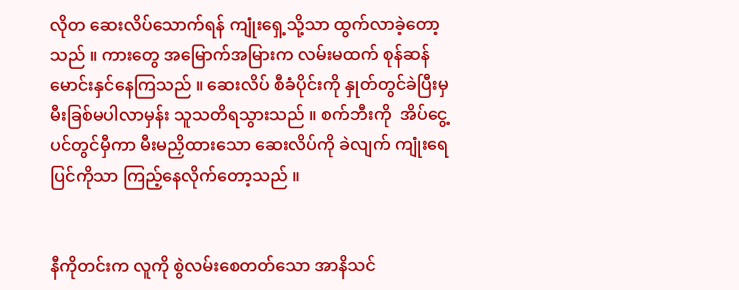လိုတ ဆေးလိပ်သောက်ရန် ကျုံးရှေ့သို့သာ ထွက်လာခဲ့တော့သည် ။ ကားတွေ အမြောက်အမြားက လမ်းမထက် စုန်ဆန် မောင်းနှင်နေကြသည် ။ ဆေးလိပ် စီခံပိုင်းကို နှုတ်တွင်ခဲပြီးမှ မီးခြစ်မပါလာမှန်း သူသတိရသွားသည် ။ စက်ဘီးကို  အိပ်ငွေ့ပင်တွင်မှီကာ မီးမညှိထားသော ဆေးလိပ်ကို ခဲလျက် ကျုံးရေပြင်ကိုသာ ကြည့်နေလိုက်တော့သည် ။


နီကိုတင်းက လူကို စွဲလမ်းစေတတ်သော အာနိသင်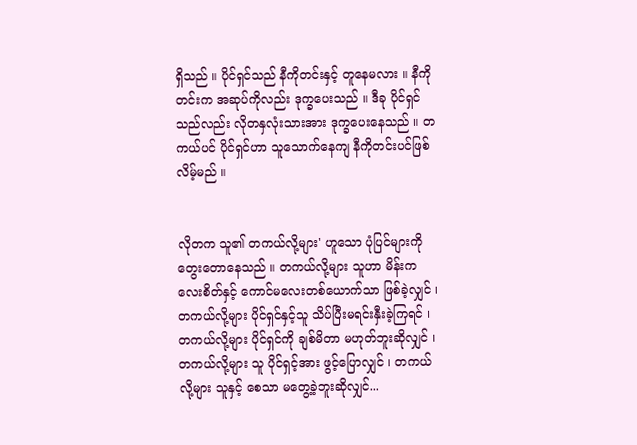ရှိသည် ။ ပိုင်ရှင်သည် နီကိုတင်းနှင့် တူနေမလား ။ နီကိုတင်းက အဆုပ်ကိုလည်း ဒုက္ခပေးသည် ။ ဒီခု ပိုင်ရှင်သည်လည်း လိုတနှလုံးသားအား ဒုက္ခပေးနေသည် ။ တကယ်ပင် ပိုင်ရှင်ဟာ သူသောက်နေကျ နီကိုတင်းပင်ဖြစ်လိမ့်မည် ။


လိုတက သူ၏ တကယ်လို့များ' ဟူသော ပုံပြင်များကို တွေးတောနေသည် ။ တကယ်လို့များ သူဟာ မိန်းကလေးစိတ်နှင့် ကောင်မလေးတစ်ယောက်သာ ဖြစ်ခဲ့လျှင် ၊ တကယ်လို့များ ပိုင်ရှင်နှင့်သူ သိပ်ပြီးမရင်းနှီးခဲ့ကြရင် ၊ တကယ်လို့များ ပိုင်ရှင်ကို ချစ်မိတာ မဟုတ်ဘူးဆိုလျှင် ၊ တကယ်လို့များ သူ ပိုင်ရှင့်အား ဖွင့်ပြောလျှင် ၊ တကယ်လို့များ သူနှင့် စေသာ မတွေ့ခဲ့ဘူးဆိုလျှင်...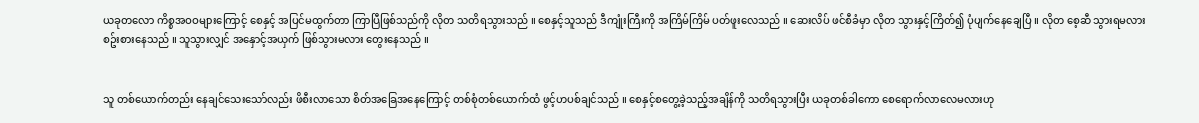ယခုတလော ကိစ္စအဝဝများကြောင့် စေနှင့် အပြင်မထွက်တာ ကြာပြီဖြစ်သည်ကို လိုတ သတိရသွားသည် ။ စေနှင့်သူသည် ဒီကျုံးကြီးကို အကြိမ်ကြိမ် ပတ်ဖူးလေသည် ။ ဆေးလိပ် ဖင်စီခံမှာ လိုတ သွားနှင့်ကြိတ်၍ ပုံပျက်နေချေပြီ ။ လိုတ စေ့ဆီ သွားရမလား စဥ်းစားနေသည် ။ သူသွားလျှင် အနှောင့်အယှက် ဖြစ်သွားမလား တွေးနေသည် ။


သူ တစ်ယောက်တည်း နေချင်သေးသော်လည်း ဖိစီးလာသော စိတ်အခြေအနေကြောင့် တစ်စုံတစ်ယောက်ထံ ဖွင့်ဟပစ်ချင်သည် ။ စေနှင့်စတွေ့ခဲ့သည့်အချိန်ကို သတိရသွားပြီး ယခုတစ်ခါကော စေရောက်လာလေမလားဟု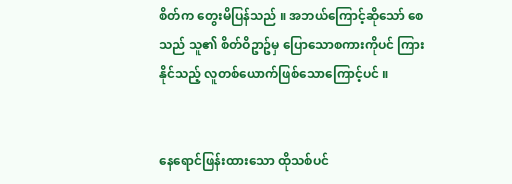စိတ်က တွေးမိပြန်သည် ။ အဘယ်ကြောင့်ဆိုသော် စေသည် သူ၏ စိတ်ဝိဥာဥ်မှ ပြောသောစကားကိုပင် ကြားနိုင်သည့် လူတစ်ယောက်ဖြစ်သောကြောင့်ပင် ။


နေရောင်ဖြန်းထားသော ထိုသစ်ပင်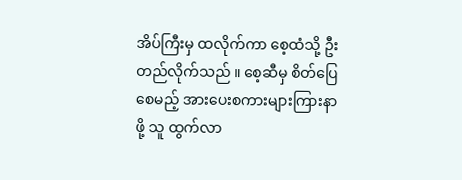အိပ်ကြီးမှ ထလိုက်ကာ စေ့ထံသို့ ဦးတည်လိုက်သည် ။ စေ့ဆီမှ စိတ်ပြေစေမည့် အားပေးစကားများကြားနာဖို့ သူ ထွက်လာ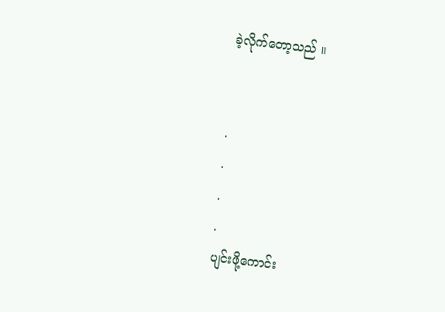ခဲ့လိုက်တော့သည် ။


.
.
.
.
ပျင်းဖို့ကောင်း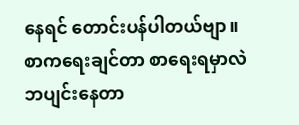နေရင် တောင်းပန်ပါတယ်ဗျာ။ စာကရေးချင်တာ စာရေးရမှာလဲဘပျင်းနေတာ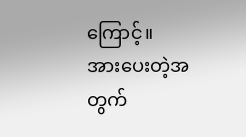ကြောင့်။
အားပေးတဲ့အတွက်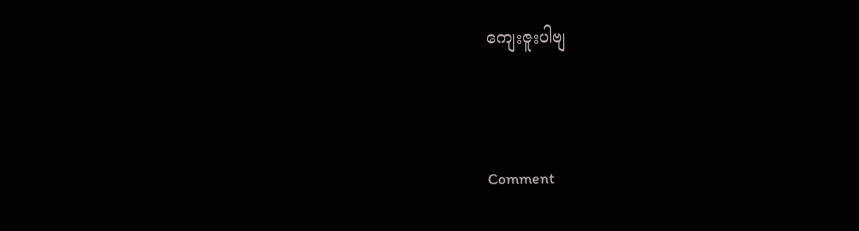ကျေးဇူးပါဗျ



Comment